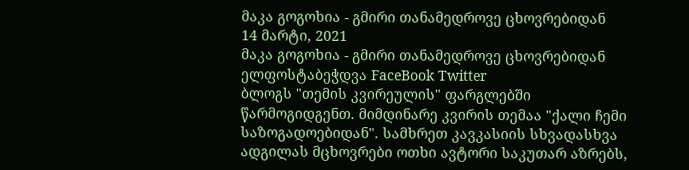მაკა გოგოხია - გმირი თანამედროვე ცხოვრებიდან
14 მარტი, 2021
მაკა გოგოხია - გმირი თანამედროვე ცხოვრებიდან ელფოსტაბეჭდვა FaceBook Twitter
ბლოგს "თემის კვირეულის" ფარგლებში წარმოგიდგენთ. მიმდინარე კვირის თემაა "ქალი ჩემი საზოგადოებიდან". სამხრეთ კავკასიის სხვადასხვა ადგილას მცხოვრები ოთხი ავტორი საკუთარ აზრებს,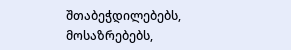შთაბეჭდილებებს, მოსაზრებებს,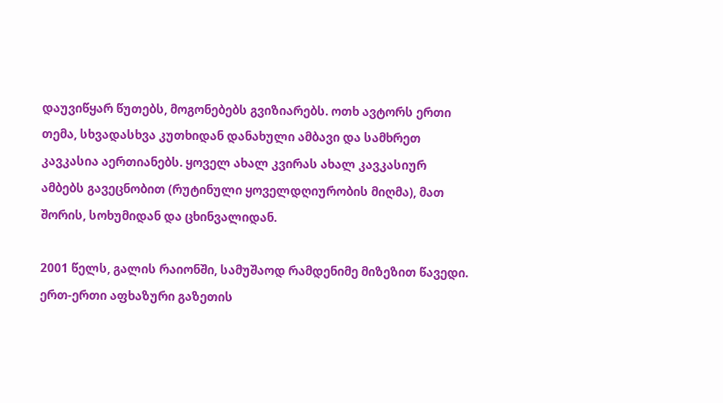დაუვიწყარ წუთებს, მოგონებებს გვიზიარებს. ოთხ ავტორს ერთი თემა, სხვადასხვა კუთხიდან დანახული ამბავი და სამხრეთ კავკასია აერთიანებს. ყოველ ახალ კვირას ახალ კავკასიურ ამბებს გავეცნობით (რუტინული ყოველდღიურობის მიღმა), მათ შორის, სოხუმიდან და ცხინვალიდან.

2001 წელს, გალის რაიონში, სამუშაოდ რამდენიმე მიზეზით წავედი. ერთ-ერთი აფხაზური გაზეთის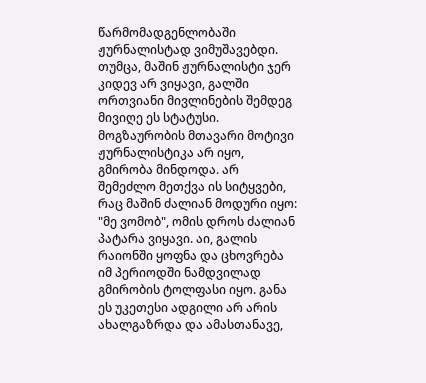წარმომადგენლობაში ჟურნალისტად ვიმუშავებდი.
თუმცა, მაშინ ჟურნალისტი ჯერ კიდევ არ ვიყავი, გალში ორთვიანი მივლინების შემდეგ მივიღე ეს სტატუსი. მოგზაურობის მთავარი მოტივი ჟურნალისტიკა არ იყო, გმირობა მინდოდა. არ შემეძლო მეთქვა ის სიტყვები, რაც მაშინ ძალიან მოდური იყო: "მე ვომობ", ომის დროს ძალიან პატარა ვიყავი. აი, გალის რაიონში ყოფნა და ცხოვრება იმ პერიოდში ნამდვილად გმირობის ტოლფასი იყო. განა ეს უკეთესი ადგილი არ არის ახალგაზრდა და ამასთანავე,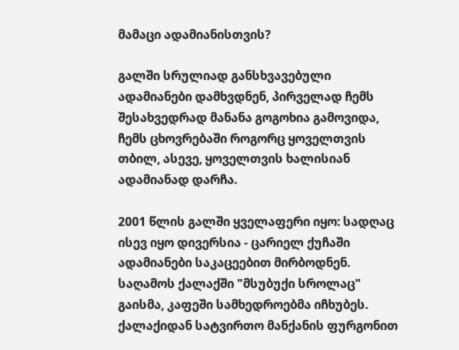მამაცი ადამიანისთვის?

გალში სრულიად განსხვავებული ადამიანები დამხვდნენ, პირველად ჩემს შესახვედრად მანანა გოგოხია გამოვიდა, ჩემს ცხოვრებაში როგორც ყოველთვის თბილ, ასევე, ყოველთვის ხალისიან ადამიანად დარჩა.

2001 წლის გალში ყველაფერი იყო: სადღაც ისევ იყო დივერსია - ცარიელ ქუჩაში ადამიანები საკაცეებით მირბოდნენ. საღამოს ქალაქში "მსუბუქი სროლაც" გაისმა, კაფეში სამხედროებმა იჩხუბეს. ქალაქიდან სატვირთო მანქანის ფურგონით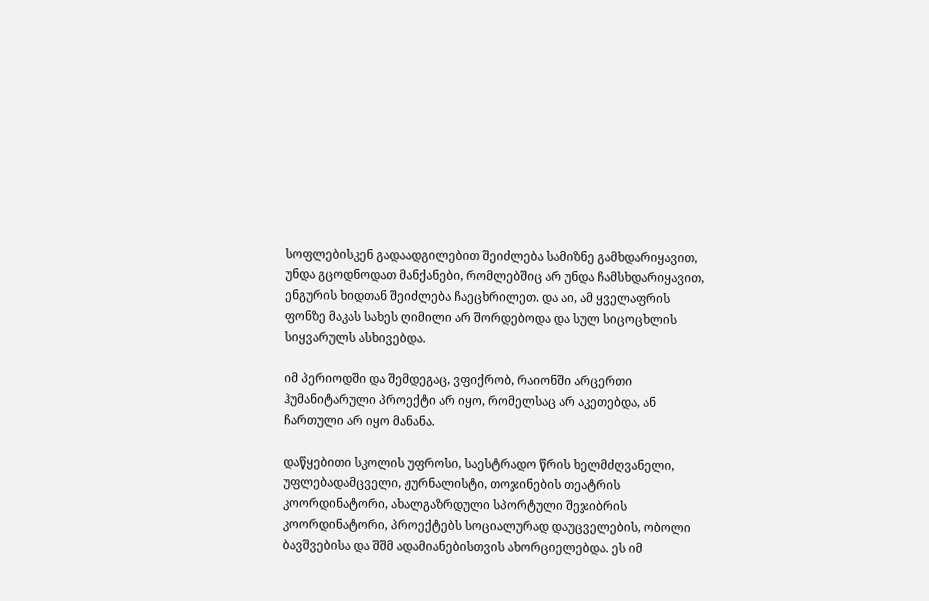სოფლებისკენ გადაადგილებით შეიძლება სამიზნე გამხდარიყავით, უნდა გცოდნოდათ მანქანები, რომლებშიც არ უნდა ჩამსხდარიყავით, ენგურის ხიდთან შეიძლება ჩაეცხრილეთ. და აი, ამ ყველაფრის ფონზე მაკას სახეს ღიმილი არ შორდებოდა და სულ სიცოცხლის სიყვარულს ასხივებდა.

იმ პერიოდში და შემდეგაც, ვფიქრობ, რაიონში არცერთი ჰუმანიტარული პროექტი არ იყო, რომელსაც არ აკეთებდა, ან ჩართული არ იყო მანანა.

დაწყებითი სკოლის უფროსი, საესტრადო წრის ხელმძღვანელი, უფლებადამცველი, ჟურნალისტი, თოჯინების თეატრის კოორდინატორი, ახალგაზრდული სპორტული შეჯიბრის კოორდინატორი, პროექტებს სოციალურად დაუცველების, ობოლი ბავშვებისა და შშმ ადამიანებისთვის ახორციელებდა. ეს იმ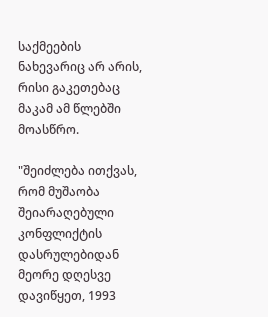საქმეების ნახევარიც არ არის, რისი გაკეთებაც მაკამ ამ წლებში მოასწრო.

"შეიძლება ითქვას, რომ მუშაობა შეიარაღებული კონფლიქტის დასრულებიდან მეორე დღესვე დავიწყეთ, 1993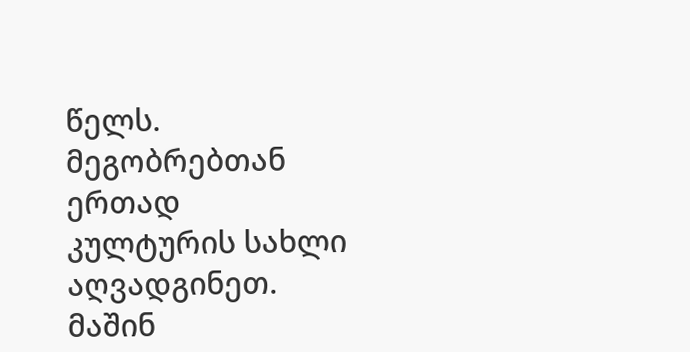წელს. მეგობრებთან ერთად კულტურის სახლი აღვადგინეთ. მაშინ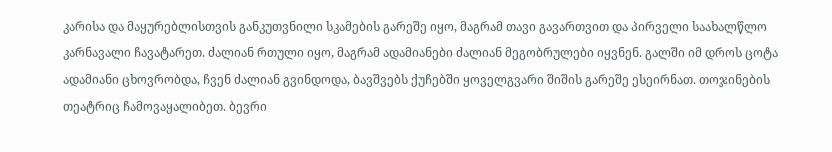კარისა და მაყურებლისთვის განკუთვნილი სკამების გარეშე იყო, მაგრამ თავი გავართვით და პირველი საახალწლო კარნავალი ჩავატარეთ. ძალიან რთული იყო, მაგრამ ადამიანები ძალიან მეგობრულები იყვნენ. გალში იმ დროს ცოტა ადამიანი ცხოვრობდა, ჩვენ ძალიან გვინდოდა, ბავშვებს ქუჩებში ყოველგვარი შიშის გარეშე ესეირნათ. თოჯინების თეატრიც ჩამოვაყალიბეთ. ბევრი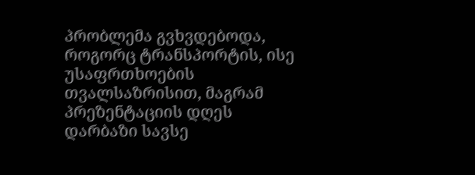პრობლემა გვხვდებოდა, როგორც ტრანსპორტის, ისე უსაფრთხოების თვალსაზრისით, მაგრამ პრეზენტაციის დღეს დარბაზი სავსე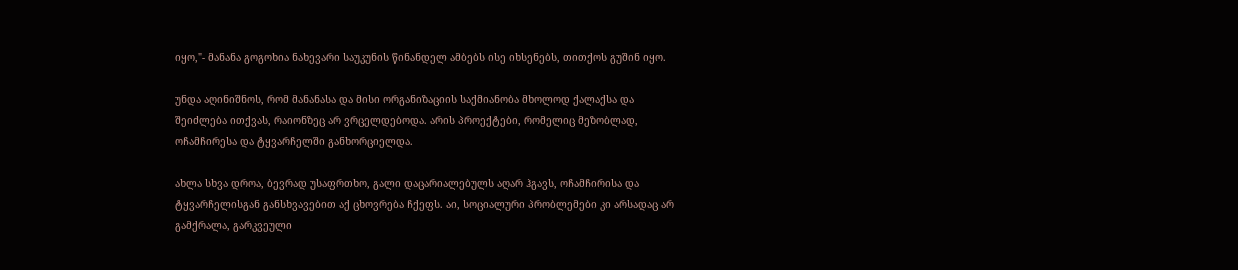იყო,"- მანანა გოგოხია ნახევარი საუკუნის წინანდელ ამბებს ისე იხსენებს, თითქოს გუშინ იყო.

უნდა აღინიშნოს, რომ მანანასა და მისი ორგანიზაციის საქმიანობა მხოლოდ ქალაქსა და შეიძლება ითქვას, რაიონზეც არ ვრცელდებოდა. არის პროექტები, რომელიც მეზობლად, ოჩამჩირესა და ტყვარჩელში განხორციელდა.

ახლა სხვა დროა, ბევრად უსაფრთხო, გალი დაცარიალებულს აღარ ჰგავს, ოჩამჩირისა და ტყვარჩელისგან განსხვავებით აქ ცხოვრება ჩქეფს. აი, სოციალური პრობლემები კი არსადაც არ გამქრალა, გარკვეული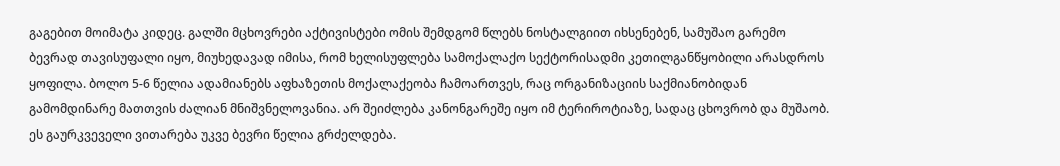გაგებით მოიმატა კიდეც. გალში მცხოვრები აქტივისტები ომის შემდგომ წლებს ნოსტალგიით იხსენებენ, სამუშაო გარემო ბევრად თავისუფალი იყო, მიუხედავად იმისა, რომ ხელისუფლება სამოქალაქო სექტორისადმი კეთილგანწყობილი არასდროს ყოფილა. ბოლო 5-6 წელია ადამიანებს აფხაზეთის მოქალაქეობა ჩამოართვეს, რაც ორგანიზაციის საქმიანობიდან გამომდინარე მათთვის ძალიან მნიშვნელოვანია. არ შეიძლება კანონგარეშე იყო იმ ტერიროტიაზე, სადაც ცხოვრობ და მუშაობ. ეს გაურკვეველი ვითარება უკვე ბევრი წელია გრძელდება.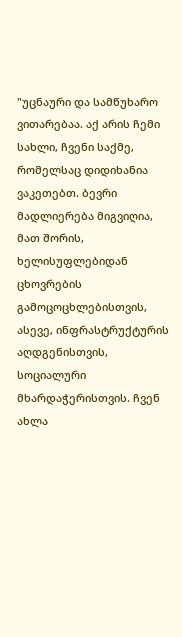"უცნაური და სამწუხარო ვითარებაა. აქ არის ჩემი სახლი, ჩვენი საქმე, რომელსაც დიდიხანია ვაკეთებთ. ბევრი მადლიერება მიგვიღია, მათ შორის, ხელისუფლებიდან ცხოვრების გამოცოცხლებისთვის, ასევე, ინფრასტრუქტურის აღდგენისთვის, სოციალური მხარდაჭერისთვის. ჩვენ ახლა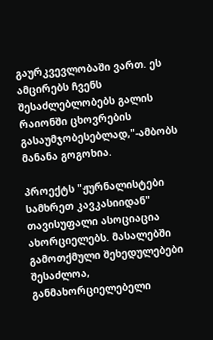გაურკვევლობაში ვართ. ეს ამცირებს ჩვენს შესაძლებლობებს გალის რაიონში ცხოვრების გასაუმჯობესებლად,"-ამბობს მანანა გოგოხია.

პროექტს "ჟურნალისტები სამხრეთ კავკასიიდან" თავისუფალი ასოციაცია ახორციელებს. მასალებში გამოთქმული შეხედულებები შესაძლოა, განმახორციელებელი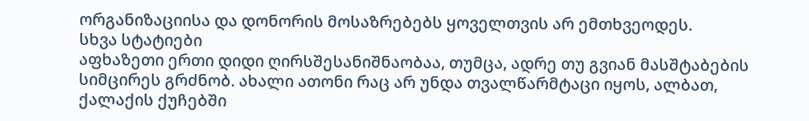ორგანიზაციისა და დონორის მოსაზრებებს ყოველთვის არ ემთხვეოდეს.
სხვა სტატიები
აფხაზეთი ერთი დიდი ღირსშესანიშნაობაა, თუმცა, ადრე თუ გვიან მასშტაბების სიმცირეს გრძნობ. ახალი ათონი რაც არ უნდა თვალწარმტაცი იყოს, ალბათ, ქალაქის ქუჩებში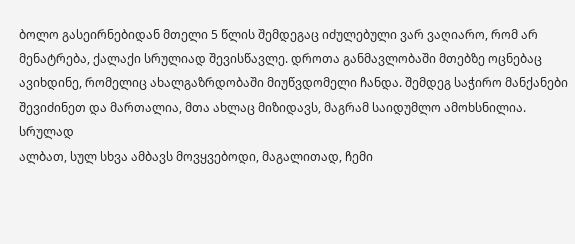ბოლო გასეირნებიდან მთელი 5 წლის შემდეგაც იძულებული ვარ ვაღიარო, რომ არ მენატრება, ქალაქი სრულიად შევისწავლე. დროთა განმავლობაში მთებზე ოცნებაც ავიხდინე, რომელიც ახალგაზრდობაში მიუწვდომელი ჩანდა. შემდეგ საჭირო მანქანები შევიძინეთ და მართალია, მთა ახლაც მიზიდავს, მაგრამ საიდუმლო ამოხსნილია.
სრულად
ალბათ, სულ სხვა ამბავს მოვყვებოდი, მაგალითად, ჩემი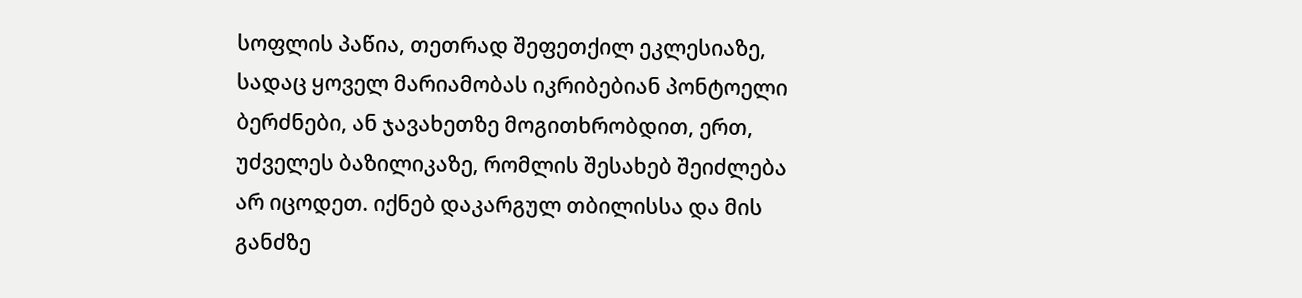სოფლის პაწია, თეთრად შეფეთქილ ეკლესიაზე, სადაც ყოველ მარიამობას იკრიბებიან პონტოელი ბერძნები, ან ჯავახეთზე მოგითხრობდით, ერთ, უძველეს ბაზილიკაზე, რომლის შესახებ შეიძლება არ იცოდეთ. იქნებ დაკარგულ თბილისსა და მის განძზე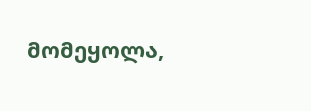მომეყოლა,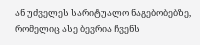ან უძველეს სარიტუალო ნაგებობებზე, რომელიც ასე ბევრია ჩვენს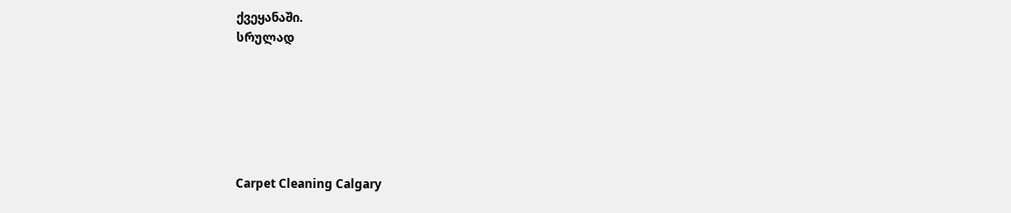ქვეყანაში.
სრულად






Carpet Cleaning Calgary